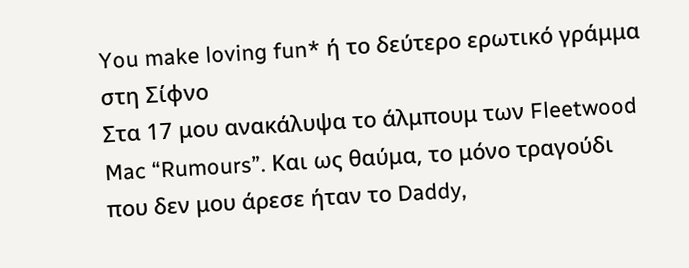You make loving fun* ή το δεύτερο ερωτικό γράμμα στη Σίφνο
Στα 17 μου ανακάλυψα το άλμπουμ των Fleetwood Mac “Rumours”. Και ως θαύμα, το μόνο τραγούδι που δεν μου άρεσε ήταν το Daddy,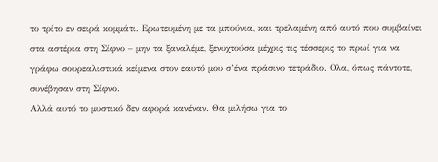το τρίτο εν σειρά κομμάτι. Ερωτευμένη με τα μπούνια, και τρελαμένη από αυτό που συμβαίνει στα αστέρια στη Σίφνο – μην τα ξαναλέμε, ξενυχτούσα μέχρις τις τέσσερις το πρωί για να γράφω σουρεαλιστικά κείμενα στον εαυτό μου σ’ένα πράσινο τετράδιο. Ολα, όπως πάντοτε, συνέβησαν στη Σίφνο.
Αλλά αυτό το μυστικό δεν αφορά κανέναν. Θα μιλήσω για το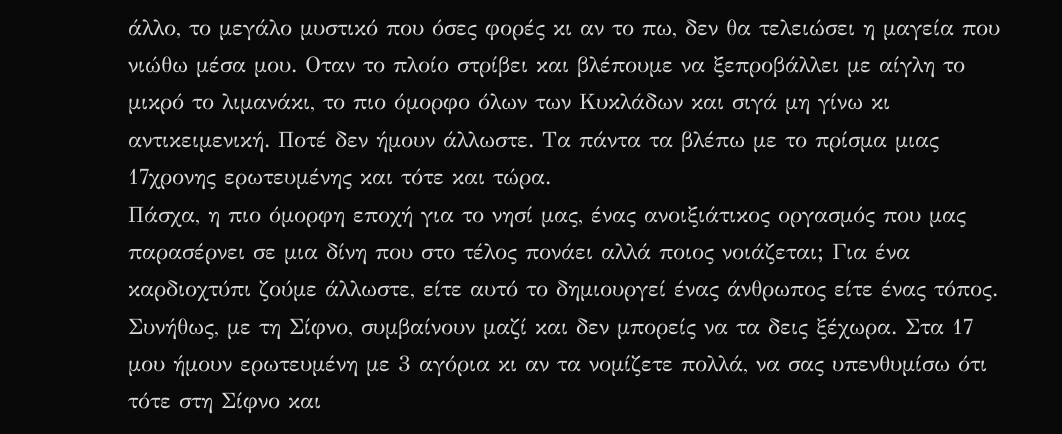άλλο, το μεγάλο μυστικό που όσες φορές κι αν το πω, δεν θα τελειώσει η μαγεία που νιώθω μέσα μου. Οταν το πλοίο στρίβει και βλέπουμε να ξεπροβάλλει με αίγλη το μικρό το λιμανάκι, το πιο όμορφο όλων των Κυκλάδων και σιγά μη γίνω κι αντικειμενική. Ποτέ δεν ήμουν άλλωστε. Τα πάντα τα βλέπω με το πρίσμα μιας 17χρονης ερωτευμένης και τότε και τώρα.
Πάσχα, η πιο όμορφη εποχή για το νησί μας, ένας ανοιξιάτικος οργασμός που μας παρασέρνει σε μια δίνη που στο τέλος πονάει αλλά ποιος νοιάζεται; Για ένα καρδιοχτύπι ζούμε άλλωστε, είτε αυτό το δημιουργεί ένας άνθρωπος είτε ένας τόπος. Συνήθως, με τη Σίφνο, συμβαίνουν μαζί και δεν μπορείς να τα δεις ξέχωρα. Στα 17 μου ήμουν ερωτευμένη με 3 αγόρια κι αν τα νομίζετε πολλά, να σας υπενθυμίσω ότι τότε στη Σίφνο και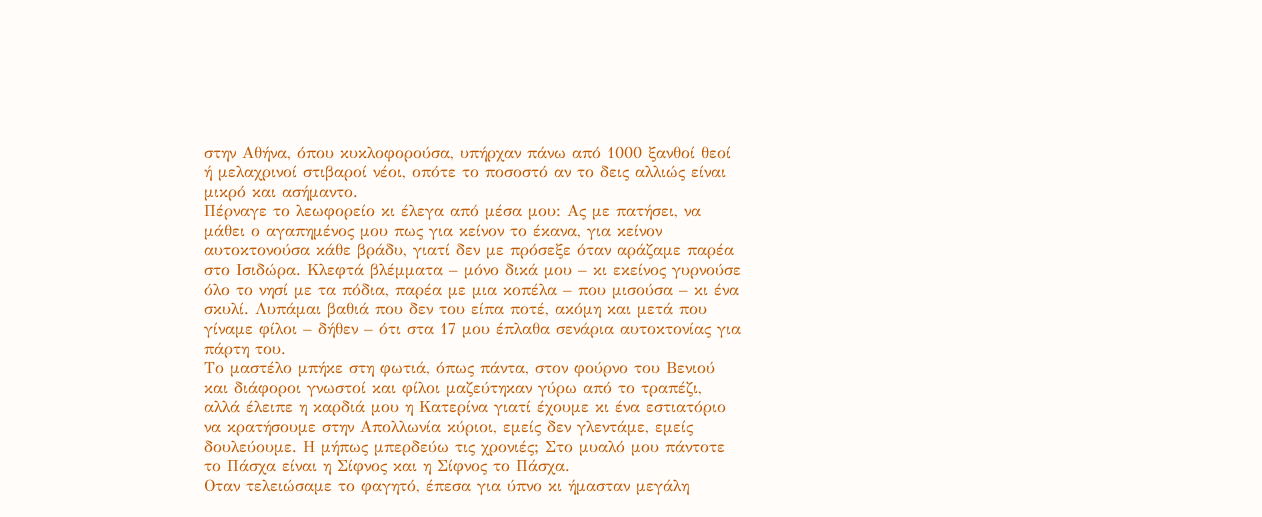στην Αθήνα, όπου κυκλοφορούσα, υπήρχαν πάνω από 1000 ξανθοί θεοί ή μελαχρινοί στιβαροί νέοι, οπότε το ποσοστό αν το δεις αλλιώς είναι μικρό και ασήμαντο.
Πέρναγε το λεωφορείο κι έλεγα από μέσα μου: Ας με πατήσει, να μάθει ο αγαπημένος μου πως για κείνον το έκανα, για κείνον αυτοκτονούσα κάθε βράδυ, γιατί δεν με πρόσεξε όταν αράζαμε παρέα στο Ισιδώρα. Κλεφτά βλέμματα – μόνο δικά μου – κι εκείνος γυρνούσε όλο το νησί με τα πόδια, παρέα με μια κοπέλα – που μισούσα – κι ένα σκυλί. Λυπάμαι βαθιά που δεν του είπα ποτέ, ακόμη και μετά που γίναμε φίλοι – δήθεν – ότι στα 17 μου έπλαθα σενάρια αυτοκτονίας για πάρτη του.
Το μαστέλο μπήκε στη φωτιά, όπως πάντα, στον φούρνο του Βενιού και διάφοροι γνωστοί και φίλοι μαζεύτηκαν γύρω από το τραπέζι, αλλά έλειπε η καρδιά μου η Κατερίνα γιατί έχουμε κι ένα εστιατόριο να κρατήσουμε στην Απολλωνία κύριοι, εμείς δεν γλεντάμε, εμείς δουλεύουμε. Η μήπως μπερδεύω τις χρονιές; Στο μυαλό μου πάντοτε το Πάσχα είναι η Σίφνος και η Σίφνος το Πάσχα.
Οταν τελειώσαμε το φαγητό, έπεσα για ύπνο κι ήμασταν μεγάλη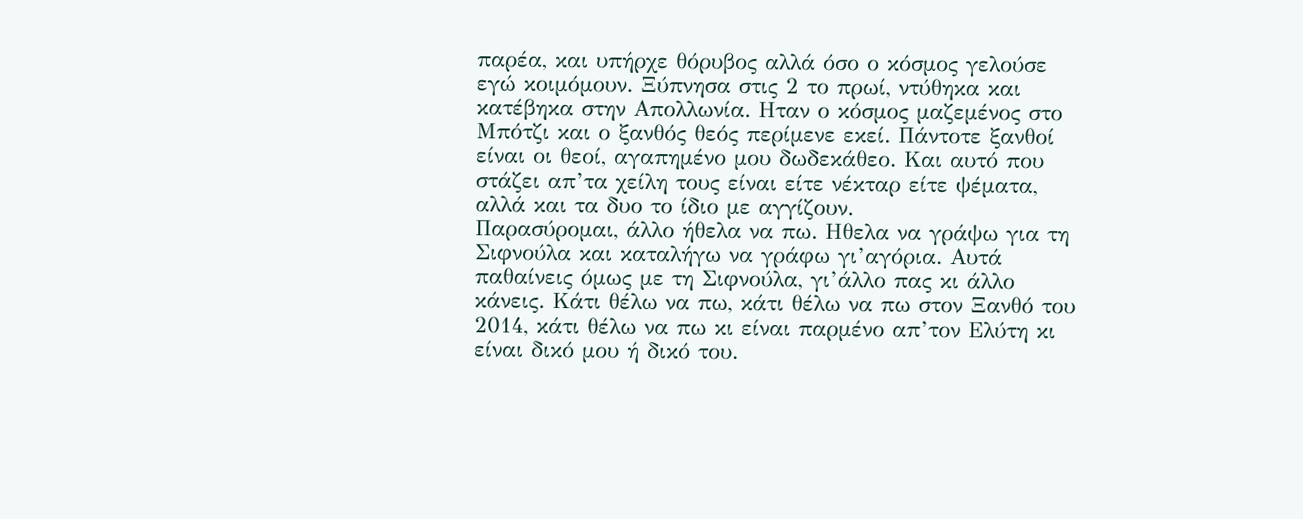παρέα, και υπήρχε θόρυβος αλλά όσο ο κόσμος γελούσε εγώ κοιμόμουν. Ξύπνησα στις 2 το πρωί, ντύθηκα και κατέβηκα στην Απολλωνία. Ηταν ο κόσμος μαζεμένος στο Μπότζι και ο ξανθός θεός περίμενε εκεί. Πάντοτε ξανθοί είναι οι θεοί, αγαπημένο μου δωδεκάθεο. Και αυτό που στάζει απ’τα χείλη τους είναι είτε νέκταρ είτε ψέματα, αλλά και τα δυο το ίδιο με αγγίζουν.
Παρασύρομαι, άλλο ήθελα να πω. Ηθελα να γράψω για τη Σιφνούλα και καταλήγω να γράφω γι’αγόρια. Αυτά παθαίνεις όμως με τη Σιφνούλα, γι’άλλο πας κι άλλο κάνεις. Κάτι θέλω να πω, κάτι θέλω να πω στον Ξανθό του 2014, κάτι θέλω να πω κι είναι παρμένο απ’τον Ελύτη κι είναι δικό μου ή δικό του.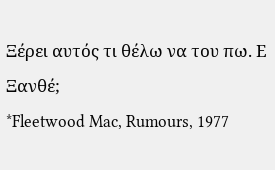Ξέρει αυτός τι θέλω να του πω. Ε Ξανθέ;
*Fleetwood Mac, Rumours, 1977